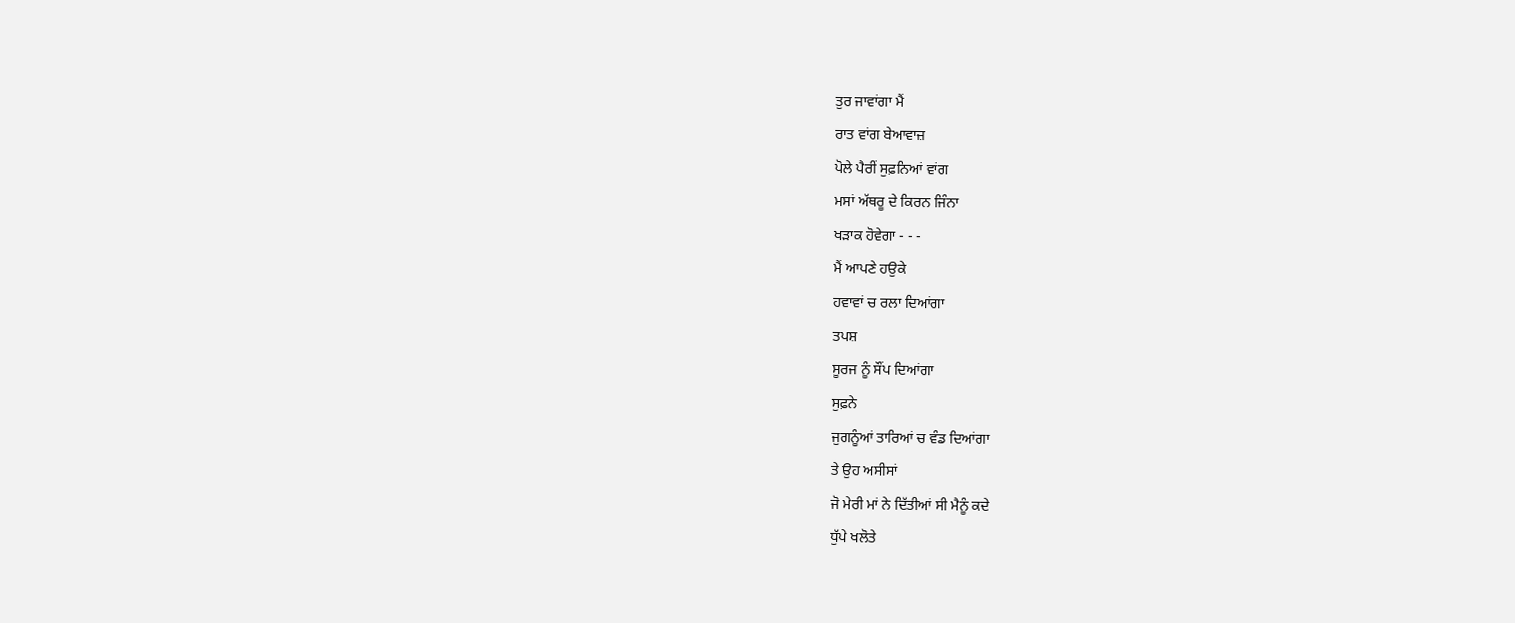ਤੁਰ ਜਾਵਾਂਗਾ ਮੈਂ
ਰਾਤ ਵਾਂਗ ਬੇਆਵਾਜ਼
ਪੋਲੇ ਪੈਰੀਂ ਸੁਫ਼ਨਿਆਂ ਵਾਂਗ
ਮਸਾਂ ਅੱਥਰੂ ਦੇ ਕਿਰਨ ਜਿੰਨਾ
ਖੜਾਕ ਹੋਵੇਗਾ - - -
ਮੈਂ ਆਪਣੇ ਹਉਕੇ
ਹਵਾਵਾਂ ਚ ਰਲਾ ਦਿਆਂਗਾ
ਤਪਸ਼
ਸੂਰਜ ਨੂੰ ਸੌਂਪ ਦਿਆਂਗਾ
ਸੁਫ਼ਨੇ
ਜੁਗਨੂੰਆਂ ਤਾਰਿਆਂ ਚ ਵੰਡ ਦਿਆਂਗਾ
ਤੇ ਉਹ ਅਸੀਸਾਂ
ਜੋ ਮੇਰੀ ਮਾਂ ਨੇ ਦਿੱਤੀਆਂ ਸੀ ਮੈਨੂੰ ਕਦੇ
ਧੁੱਪੇ ਖਲੋਤੇ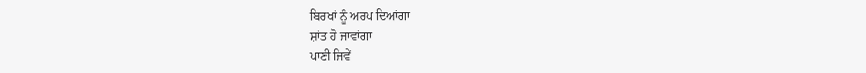ਬਿਰਖਾਂ ਨੂੰ ਅਰਪ ਦਿਆਂਗਾ
ਸ਼ਾਂਤ ਹੋ ਜਾਵਾਂਗਾ
ਪਾਣੀ ਜਿਵੇਂ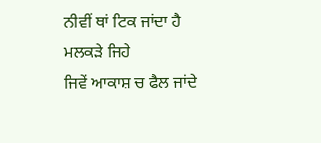ਨੀਵੀਂ ਥਾਂ ਟਿਕ ਜਾਂਦਾ ਹੈ
ਮਲਕੜੇ ਜਿਹੇ
ਜਿਵੇਂ ਆਕਾਸ਼ ਚ ਫੈਲ ਜਾਂਦੇ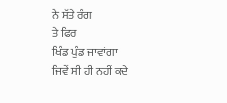ਨੇ ਸੱਤੇ ਰੰਗ
ਤੇ ਫਿਰ
ਖਿੰਡ ਪੁੰਡ ਜਾਵਾਂਗਾ
ਜਿਵੇਂ ਸੀ ਹੀ ਨਹੀਂ ਕਦੇ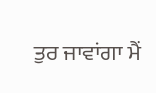ਤੁਰ ਜਾਵਾਂਗਾ ਮੈਂ